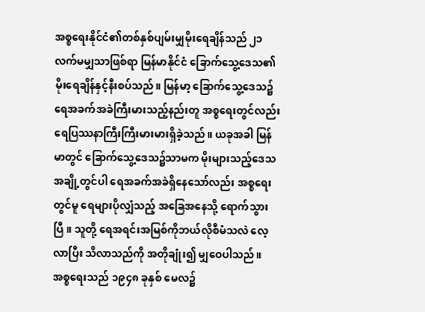အစ္စရေးနိုင်ငံ၏တစ်နှစ်ပျမ်းမျှမိုးရေချိန်သည် ၂၁ လက်မမျှသာဖြစ်ရာ မြန်မာနိုင်ငံ ခြောက်သွေ့ဒေသ၏ မိုးရေချိန်နှင့်နီးစပ်သည်။ မြန်မာ့ ခြောက်သွေ့ဒေသ၌ ရေအခက်အခဲကြီးမားသည့်နည်းတူ အစ္စရေးတွင်လည်း ရေပြဿနာကြီးကြီးမားမားရှိခဲ့သည်။ ယခုအခါ မြန်မာတွင် ခြောက်သွေ့ဒေသ၌သာမက မိုးများသည့်ဒေသ အချို့တွင်ပါ ရေအခက်အခဲရှိနေသော်လည်း အစ္စရေးတွင်မူ ရေများပိုလျှံသည့် အခြေအနေသို့ ရောက်သွားပြီ။ သူတို့ ရေအရင်းအမြစ်ကိုဘယ်လိုစီမံသလဲ လေ့လာပြီး သိလာသည်ကို အတိုချုံး၍ မျှဝေပါသည်။
အစ္စရေးသည် ၁၉၄၈ ခုနှစ် မေလ၌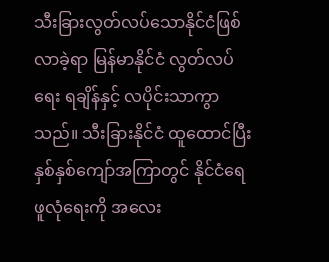သီးခြားလွတ်လပ်သောနိုင်ငံဖြစ်လာခဲ့ရာ မြန်မာနိုင်ငံ လွတ်လပ်ရေး ရချိန်နှင့် လပိုင်းသာကွာသည်။ သီးခြားနိုင်ငံ ထူထောင်ပြီး နှစ်နှစ်ကျော်အကြာတွင် နိုင်ငံရေဖူလုံရေးကို အလေး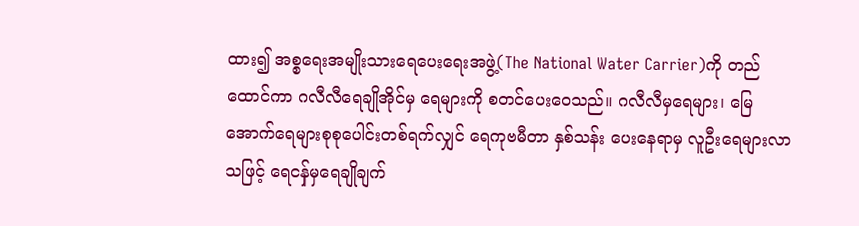ထား၍ အစ္စရေးအမျိုးသားရေပေးရေးအဖွဲ့(The National Water Carrier)ကို တည်ထောင်ကာ ဂလီလီရေချိုအိုင်မှ ရေများကို စတင်ပေးဝေသည်။ ဂလီလီမှရေများ၊ မြေအောက်ရေများစုစုပေါင်းတစ်ရက်လျှင် ရေကုဗမီတာ နှစ်သန်း ပေးနေရာမှ လူဦးရေများလာသဖြင့် ရေငန်ှမှရေချိုချက်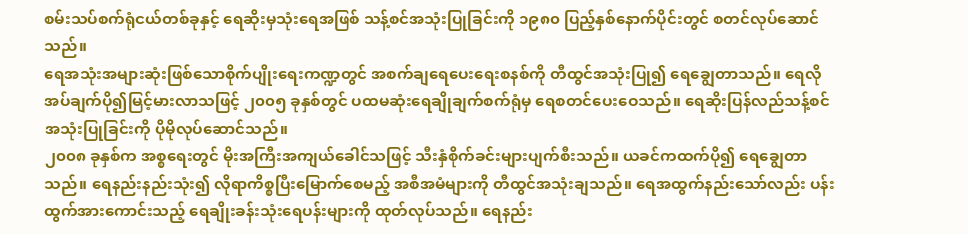စမ်းသပ်စက်ရုံငယ်တစ်ခုနှင့် ရေဆိုးမှသုံးရေအဖြစ် သန့်စင်အသုံးပြုခြင်းကို ၁၉၈၀ ပြည့်နှစ်နောက်ပိုင်းတွင် စတင်လုပ်ဆောင်သည်။
ရေအသုံးအများဆုံးဖြစ်သောစိုက်ပျိုးရေးကဏ္ဍတွင် အစက်ချရေပေးရေးစနစ်ကို တီထွင်အသုံးပြု၍ ရေချွေတာသည်။ ရေလိုအပ်ချက်ပို၍မြင့်မားလာသဖြင့် ၂၀၀၅ ခုနှစ်တွင် ပထမဆုံးရေချိုချက်စက်ရုံမှ ရေစတင်ပေးဝေသည်။ ရေဆိုးပြန်လည်သန့်စင်အသုံးပြုခြင်းကို ပိုမိုလုပ်ဆောင်သည်။
၂၀၀၈ ခုနှစ်က အစ္စရေးတွင် မိုးအကြီးအကျယ်ခေါင်သဖြင့် သီးနှံစိုက်ခင်းများပျက်စီးသည်။ ယခင်ကထက်ပို၍ ရေချွေတာသည်။ ရေနည်းနည်းသုံး၍ လိုရာကိစ္စပြီးမြောက်စေမည့် အစီအမံများကို တီထွင်အသုံးချသည်။ ရေအထွက်နည်းသော်လည်း ပန်းထွက်အားကောင်းသည့် ရေချိုးခန်းသုံးရေပန်းများကို ထုတ်လုပ်သည်။ ရေနည်း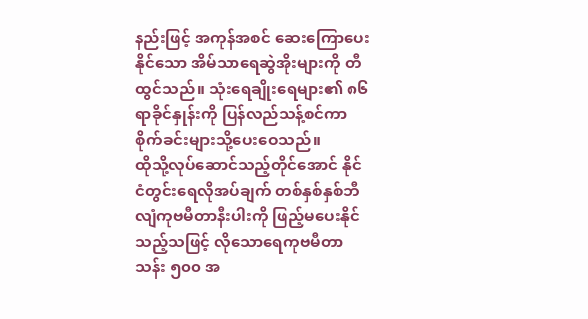နည်းဖြင့် အကုန်အစင် ဆေးကြောပေးနိုင်သော အိမ်သာရေဆွဲအိုးများကို တီထွင်သည်။ သုံးရေချိုးရေများ၏ ၈၆ ရာခိုင်နှုန်းကို ပြန်လည်သန့်စင်ကာ စိုက်ခင်းများသို့ပေးဝေသည်။
ထိုသို့လုပ်ဆောင်သည့်တိုင်အောင် နိုင်ငံတွင်းရေလိုအပ်ချက် တစ်နှစ်နှစ်ဘီလျံကုဗမီတာနီးပါးကို ဖြည့်မပေးနိုင်သည့်သဖြင့် လိုသောရေကုဗမီတာသန်း ၅၀၀ အ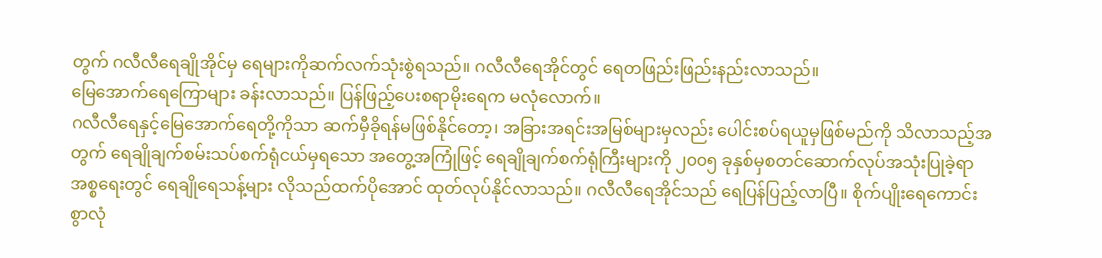တွက် ဂလီလီရေချိုအိုင်မှ ရေများကိုဆက်လက်သုံးစွဲရသည်။ ဂလီလီရေအိုင်တွင် ရေတဖြည်းဖြည်းနည်းလာသည်။
မြေအောက်ရေကြောများ ခန်းလာသည်။ ပြန်ဖြည့်ပေးစရာမိုးရေက မလုံလောက်။
ဂလီလီရေနှင့်မြေအောက်ရေတို့ကိုသာ ဆက်မှီခိုရန်မဖြစ်နိုင်တော့၊ အခြားအရင်းအမြစ်များမှလည်း ပေါင်းစပ်ရယူမှဖြစ်မည်ကို သိလာသည့်အတွက် ရေချိုချက်စမ်းသပ်စက်ရုံငယ်မှရသော အတွေ့အကြုံဖြင့် ရေချိုချက်စက်ရုံကြီးများကို ၂၀၀၅ ခုနှစ်မှစတင်ဆောက်လုပ်အသုံးပြုခဲ့ရာ အစ္စရေးတွင် ရေချိုရေသန့်များ လိုသည်ထက်ပိုအောင် ထုတ်လုပ်နိုင်လာသည်။ ဂလီလီရေအိုင်သည် ရေပြန်ပြည့်လာပြီ။ စိုက်ပျိုးရေကောင်းစွာလုံ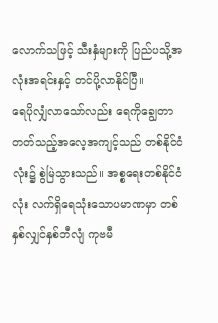လောက်သဖြင့် သီးနှံများကို ပြည်ပသို့အလုံးအရင်းနှင့် တင်ပို့လာနိုင်ပြီ။
ရေပိုလျှံလာသော်လည်း ရေကိုချွေတာတတ်သည့်အလေ့အကျင့်သည် တစ်နိုင်ငံလုံး၌ စွဲမြဲသွားသည်။ အစ္စရေးတစ်နိုင်ငံလုံး လက်ရှိရေသုံးသောပမာဏမှာ တစ်နှစ်လျှင်နှစ်ဘီလျံ ကုဗမီ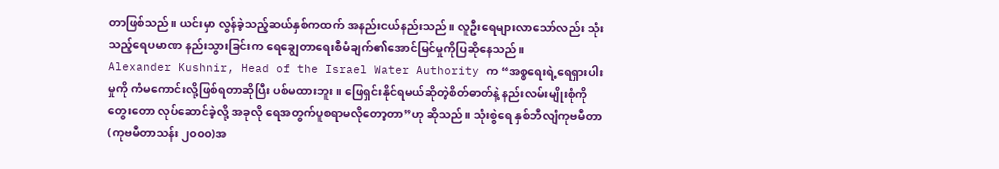တာဖြစ်သည်။ ယင်းမှာ လွန်ခဲ့သည့်ဆယ်နှစ်ကထက် အနည်းငယ်နည်းသည်။ လူဦးရေများလာသော်လည်း သုံးသည့်ရေပမာဏ နည်းသွားခြင်းက ရေချွေတာရေးစီမံချက်၏အောင်မြင်မှုကိုပြဆိုနေသည်။
Alexander Kushnir, Head of the Israel Water Authority က “အစ္စရေးရဲ့ရေရှားပါးမှုကို ကံမကောင်းလို့ဖြစ်ရတာဆိုပြီး ပစ်မထားဘူး။ ဖြေရှင်းနိုင်ရမယ်ဆိုတဲ့စိတ်ဓာတ်နဲ့ နည်းလမ်းမျိုးစုံကို တွေးတော လုပ်ဆောင်ခဲ့လို့ အခုလို ရေအတွက်ပူစရာမလိုတော့တာ”ဟု ဆိုသည်။ သုံးစွဲရေ နှစ်ဘီလျံကုဗမီတာ(ကုဗမီတာသန်း ၂၀၀၀)အ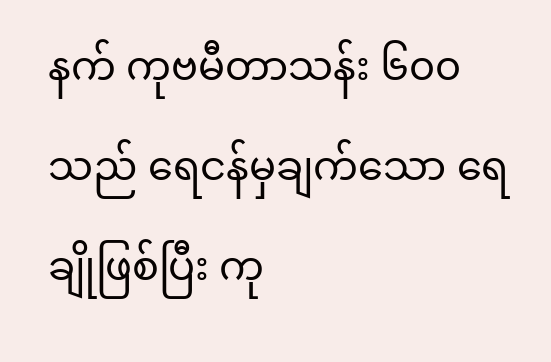နက် ကုဗမီတာသန်း ၆၀၀ သည် ရေငန်မှချက်သော ရေချိုဖြစ်ပြီး ကု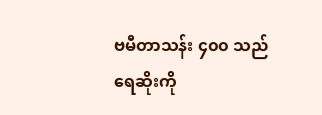ဗမီတာသန်း ၄၀၀ သည် ရေဆိုးကို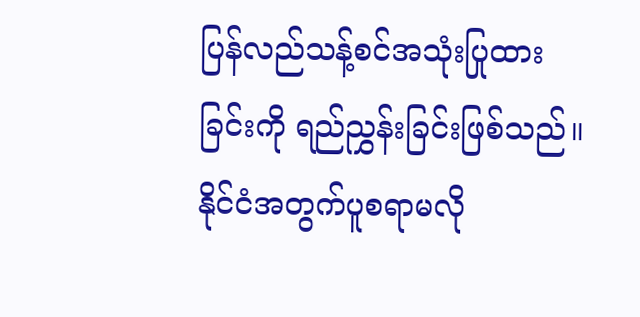ပြန်လည်သန့်စင်အသုံးပြုထားခြင်းကို ရည်ညွှန်းခြင်းဖြစ်သည်။
နိုင်ငံအတွက်ပူစရာမလို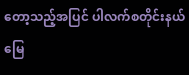တော့သည့်အပြင် ပါလက်စတိုင်းနယ်မြေ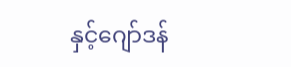နှင့်ဂျော်ဒန်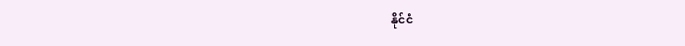နိုင်ငံ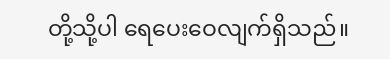တို့သို့ပါ ရေပေးဝေလျက်ရှိသည်။